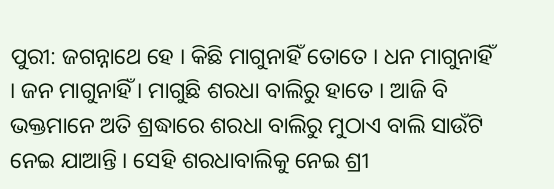ପୁରୀ: ଜଗନ୍ନାଥେ ହେ । କିଛି ମାଗୁନାହିଁ ତୋତେ । ଧନ ମାଗୁନାହିଁ । ଜନ ମାଗୁନାହିଁ । ମାଗୁଛି ଶରଧା ବାଲିରୁ ହାତେ । ଆଜି ବି ଭକ୍ତମାନେ ଅତି ଶ୍ରଦ୍ଧାରେ ଶରଧା ବାଲିରୁ ମୁଠାଏ ବାଲି ସାଉଁଟି ନେଇ ଯାଆନ୍ତି । ସେହି ଶରଧାବାଲିକୁ ନେଇ ଶ୍ରୀ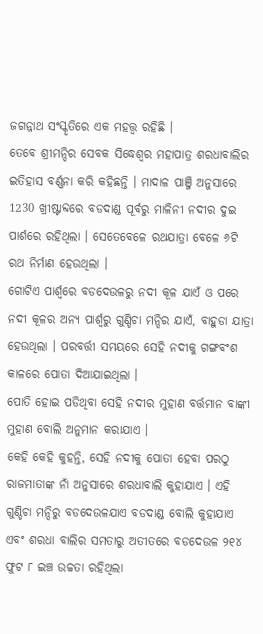ଜଗନ୍ନାଥ ସଂସ୍କୃତିରେ ଏକ ମହତ୍ତ୍ବ ରହିଛି ।
ତେବେ ଶ୍ରୀମନ୍ଦିର ସେବକ ସିଦ୍ଧେଶ୍ବର ମହାପାତ୍ର ଶରଧାବାଲିର ଇତିହାସ ବର୍ଣ୍ଣନା କରି କହିଛନ୍ତି । ମାଦାଳ ପାଞ୍ଜି ଅନୁସାରେ 1230 ଖ୍ରୀଷ୍ଟାବ୍ଦରେ ବଡଦାଣ୍ଡ ପୂର୍ବରୁ ମାଳିନୀ ନଦୀର ଦୁଇ ପାର୍ଶରେ ରହିଥିଲା । ସେତେବେଳେ ରଥଯାତ୍ରା ବେଳେ ୬ଟି ରଥ ନିର୍ମାଣ ହେଉଥିଲା ।
ଗୋଟିଏ ପାର୍ଶ୍ବରେ ବଡଦେଉଳରୁ ନଦୀ କୂଳ ଯାଏଁ ଓ ପରେ ନଦୀ କୂଳର ଅନ୍ୟ ପାର୍ଶ୍ବରୁ ଗୁଣ୍ଡିଚା ମନ୍ଦିର ଯାଏଁ, ବାହୁଡା ଯାତ୍ରା ହେଉଥିଲା । ପରବର୍ତ୍ତୀ ସମୟରେ ସେହି ନଦୀକୁ ଗଙ୍ଗବଂଶ କାଳରେ ପୋତା ଦିଆଯାଇଥିଲା ।
ପୋତି ହୋଇ ପଡିଥିବା ସେହି ନଦୀର ମୁହାଣ ବର୍ତ୍ତମାନ ବାଙ୍କୀ ମୁହାଣ ବୋଲି ଅନୁମାନ କରାଯାଏ ।
କେହି କେହି କୁହନ୍ତି, ସେହି ନଦୀକୁ ପୋତା ହେବା ପରଠୁ ରାଜମାତାଙ୍କ ନାଁ ଅନୁସାରେ ଶରଧାବାଲି କୁହାଯାଏ । ଏହି ଗୁଣ୍ଡିଚା ମନ୍ଦିରୁ ବଡଦେଉଳଯାଏ ବଡଦାଣ୍ଡ ବୋଲି କୁହାଯାଏ ଏବଂ ଶରଧା ବାଲିର ସମତାରୁ ଅତୀତରେ ବଡଦେଉଳ ୨୧୪ ଫୁଟ ୮ ଇଞ୍ଚ ଉଚ୍ଚତା ରହିଥିଲା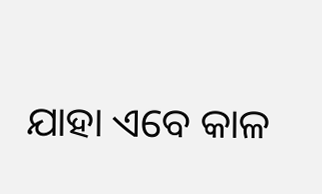ଯାହା ଏବେ କାଳ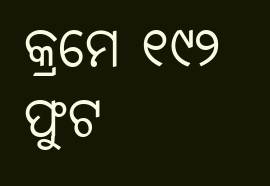କ୍ରମେ ୧୯୨ ଫୁଟ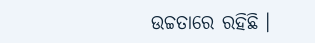ଉଚ୍ଚତାରେ ରହିଛି ।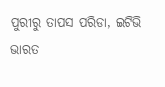ପୁରୀରୁ ତାପସ ପରିଡା, ଇଟିଭି ଭାରତ